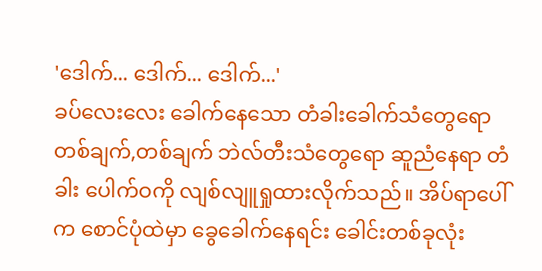'ဒေါက်... ဒေါက်... ဒေါက်...'
ခပ်လေးလေး ခေါက်နေသော တံခါးခေါက်သံတွေရော တစ်ချက်,တစ်ချက် ဘဲလ်တီးသံတွေရော ဆူညံနေရာ တံခါး ပေါက်ဝကို လျစ်လျူရှုထားလိုက်သည်။ အိပ်ရာပေါ်က စောင်ပုံထဲမှာ ခွေခေါက်နေရင်း ခေါင်းတစ်ခုလုံး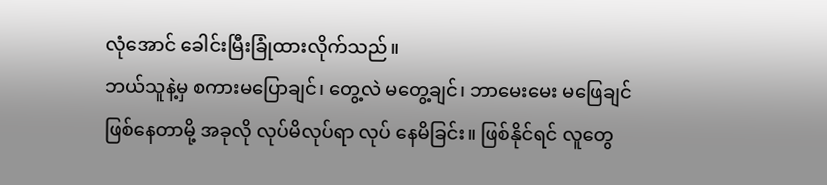လုံအောင် ခေါင်းမြီးခြုံထားလိုက်သည်။
ဘယ်သူနဲ့မှ စကားမပြောချင်၊ တွေ့လဲ မတွေ့ချင်၊ ဘာမေးမေး မဖြေချင် ဖြစ်နေတာမို့ အခုလို လုပ်မိလုပ်ရာ လုပ် နေမိခြင်း။ ဖြစ်နိုင်ရင် လူတွေ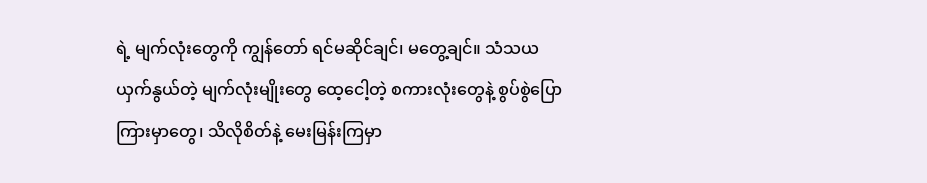ရဲ့ မျက်လုံးတွေကို ကျွန်တော် ရင်မဆိုင်ချင်၊ မတွေ့ချင်။ သံသယယှက်နွယ်တဲ့ မျက်လုံးမျိုးတွေ ထေ့ငေါ့တဲ့ စကားလုံးတွေနဲ့ စွပ်စွဲပြောကြားမှာတွေ၊ သိလိုစိတ်နဲ့ မေးမြန်းကြမှာ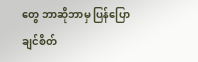တွေ ဘာဆိုဘာမှ ပြန်ပြောချင်စိတ်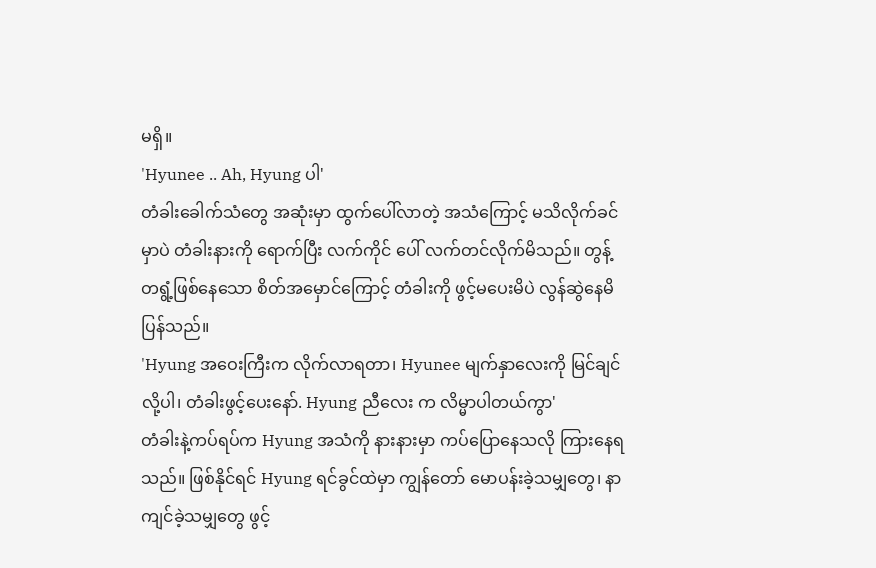မရှိ။
'Hyunee .. Ah, Hyung ပါ'
တံခါးခေါက်သံတွေ အဆုံးမှာ ထွက်ပေါ်လာတဲ့ အသံကြောင့် မသိလိုက်ခင်မှာပဲ တံခါးနားကို ရောက်ပြီး လက်ကိုင် ပေါ် လက်တင်လိုက်မိသည်။ တွန့်တရွံ့ဖြစ်နေသော စိတ်အမှောင်ကြောင့် တံခါးကို ဖွင့်မပေးမိပဲ လွန်ဆွဲနေမိ ပြန်သည်။
'Hyung အဝေးကြီးက လိုက်လာရတာ၊ Hyunee မျက်နှာလေးကို မြင်ချင်လို့ပါ၊ တံခါးဖွင့်ပေးနော်. Hyung ညီလေး က လိမ္မာပါတယ်ကွာ'
တံခါးနဲ့ကပ်ရပ်က Hyung အသံကို နားနားမှာ ကပ်ပြောနေသလို ကြားနေရသည်။ ဖြစ်နိုင်ရင် Hyung ရင်ခွင်ထဲမှာ ကျွန်တော် မောပန်းခဲ့သမျှတွေ၊ နာကျင်ခဲ့သမျှတွေ ဖွင့်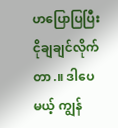ဟပြောပြပြီး ငိုချချင်လိုက်တာ.။ ဒါပေမယ့် ကျွန်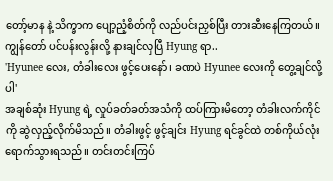တော့်မာန နဲ့ သိက္ခာက ပျော့ညံ့စိတ်ကို လည်ပင်းညှစ်ပြီး တားဆီးနေကြတယ်။ ကျွန်တော် ပင်ပန်းလွန်းလို့ နားချင်လှပြီ Hyung ရာ..
'Hyunee လေး, တံခါးလေး ဖွင့်ပေးနော်၊ ခဏပဲ Hyunee လေးကို တွေ့ချင်လို့ပါ'
အချစ်ဆုံး Hyung ရဲ့ လှုပ်ခတ်ခတ်အသံကို ထပ်ကြားမိတော့ တံခါးလက်ကိုင်ကို ဆွဲလှည့်လိုက်မိသည်။ တံခါးဖွင့် ဖွင့်ချင်း Hyung ရင်ခွင်ထဲ တစ်ကိုယ်လုံး ရောက်သွားရသည်။ တင်းတင်းကြပ်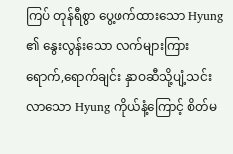ကြပ် တုန်ရီစွာ ပွေ့ဖက်ထားသော Hyung ၏ နွေးလွန်းသော လက်များကြား ရောက်,ရောက်ချင်း နှာဝဆီသို့ပျံ့သင်းလာသော Hyung ကိုယ်နံ့ကြောင့် စိတ်မ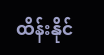ထိန်းနိုင်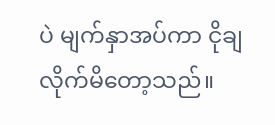ပဲ မျက်နှာအပ်ကာ ငိုချလိုက်မိတော့သည်။